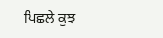ਪਿਛਲੇ ਕੁਝ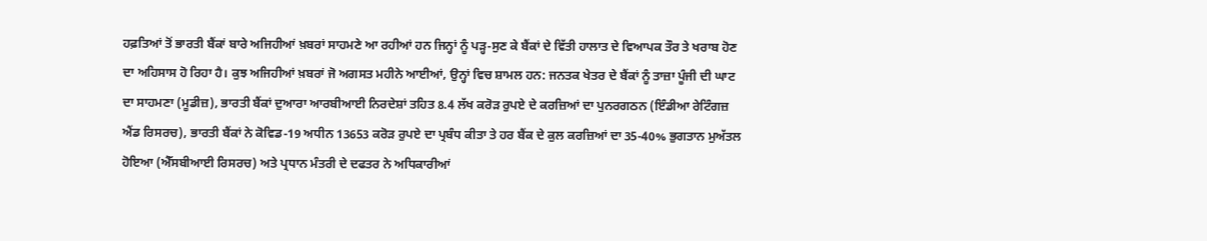ਹਫ਼ਤਿਆਂ ਤੋਂ ਭਾਰਤੀ ਬੈਂਕਾਂ ਬਾਰੇ ਅਜਿਹੀਆਂ ਖ਼ਬਰਾਂ ਸਾਹਮਣੇ ਆ ਰਹੀਆਂ ਹਨ ਜਿਨ੍ਹਾਂ ਨੂੰ ਪੜ੍ਹ-ਸੁਣ ਕੇ ਬੈਂਕਾਂ ਦੇ ਵਿੱਤੀ ਹਾਲਾਤ ਦੇ ਵਿਆਪਕ ਤੌਰ ਤੇ ਖਰਾਬ ਹੋਣ ਦਾ ਅਹਿਸਾਸ ਹੋ ਰਿਹਾ ਹੈ। ਕੁਝ ਅਜਿਹੀਆਂ ਖ਼ਬਰਾਂ ਜੋ ਅਗਸਤ ਮਹੀਨੇ ਆਈਆਂ, ਉਨ੍ਹਾਂ ਵਿਚ ਸ਼ਾਮਲ ਹਨ: ਜਨਤਕ ਖੇਤਰ ਦੇ ਬੈਂਕਾਂ ਨੂੰ ਤਾਜ਼ਾ ਪੂੰਜੀ ਦੀ ਘਾਟ ਦਾ ਸਾਹਮਣਾ (ਮੂਡੀਜ਼), ਭਾਰਤੀ ਬੈਂਕਾਂ ਦੁਆਰਾ ਆਰਬੀਆਈ ਨਿਰਦੇਸ਼ਾਂ ਤਹਿਤ 8.4 ਲੱਖ ਕਰੋੜ ਰੁਪਏ ਦੇ ਕਰਜ਼ਿਆਂ ਦਾ ਪੁਨਰਗਠਨ (ਇੰਡੀਆ ਰੇਟਿੰਗਜ਼ ਐਂਡ ਰਿਸਰਚ), ਭਾਰਤੀ ਬੈਂਕਾਂ ਨੇ ਕੋਵਿਡ-19 ਅਧੀਨ 13653 ਕਰੋੜ ਰੁਪਏ ਦਾ ਪ੍ਰਬੰਧ ਕੀਤਾ ਤੇ ਹਰ ਬੈਂਕ ਦੇ ਕੁਲ ਕਰਜ਼ਿਆਂ ਦਾ 35-40% ਭੁਗਤਾਨ ਮੁਅੱਤਲ ਹੋਇਆ (ਐੱਸਬੀਆਈ ਰਿਸਰਚ) ਅਤੇ ਪ੍ਰਧਾਨ ਮੰਤਰੀ ਦੇ ਦਫਤਰ ਨੇ ਅਧਿਕਾਰੀਆਂ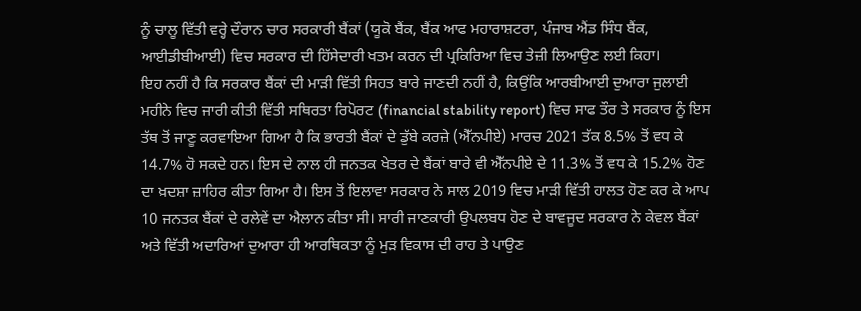ਨੂੰ ਚਾਲੂ ਵਿੱਤੀ ਵਰ੍ਹੇ ਦੌਰਾਨ ਚਾਰ ਸਰਕਾਰੀ ਬੈਂਕਾਂ (ਯੂਕੋ ਬੈਂਕ, ਬੈਂਕ ਆਫ ਮਹਾਰਾਸ਼ਟਰਾ, ਪੰਜਾਬ ਐਂਡ ਸਿੰਧ ਬੈਂਕ, ਆਈਡੀਬੀਆਈ) ਵਿਚ ਸਰਕਾਰ ਦੀ ਹਿੱਸੇਦਾਰੀ ਖਤਮ ਕਰਨ ਦੀ ਪ੍ਰਕਿਰਿਆ ਵਿਚ ਤੇਜ਼ੀ ਲਿਆਉਣ ਲਈ ਕਿਹਾ।
ਇਹ ਨਹੀਂ ਹੈ ਕਿ ਸਰਕਾਰ ਬੈਂਕਾਂ ਦੀ ਮਾੜੀ ਵਿੱਤੀ ਸਿਹਤ ਬਾਰੇ ਜਾਣਦੀ ਨਹੀਂ ਹੈ, ਕਿਉਂਕਿ ਆਰਬੀਆਈ ਦੁਆਰਾ ਜੁਲਾਈ ਮਹੀਨੇ ਵਿਚ ਜਾਰੀ ਕੀਤੀ ਵਿੱਤੀ ਸਥਿਰਤਾ ਰਿਪੋਰਟ (financial stability report) ਵਿਚ ਸਾਫ ਤੌਰ ਤੇ ਸਰਕਾਰ ਨੂੰ ਇਸ ਤੱਥ ਤੋਂ ਜਾਣੂ ਕਰਵਾਇਆ ਗਿਆ ਹੈ ਕਿ ਭਾਰਤੀ ਬੈਂਕਾਂ ਦੇ ਡੁੱਬੇ ਕਰਜ਼ੇ (ਐੱਨਪੀਏ) ਮਾਰਚ 2021 ਤੱਕ 8.5% ਤੋਂ ਵਧ ਕੇ 14.7% ਹੋ ਸਕਦੇ ਹਨ। ਇਸ ਦੇ ਨਾਲ ਹੀ ਜਨਤਕ ਖੇਤਰ ਦੇ ਬੈਂਕਾਂ ਬਾਰੇ ਵੀ ਐੱਨਪੀਏ ਦੇ 11.3% ਤੋਂ ਵਧ ਕੇ 15.2% ਹੋਣ ਦਾ ਖ਼ਦਸ਼ਾ ਜ਼ਾਹਿਰ ਕੀਤਾ ਗਿਆ ਹੈ। ਇਸ ਤੋਂ ਇਲਾਵਾ ਸਰਕਾਰ ਨੇ ਸਾਲ 2019 ਵਿਚ ਮਾੜੀ ਵਿੱਤੀ ਹਾਲਤ ਹੋਣ ਕਰ ਕੇ ਆਪ 10 ਜਨਤਕ ਬੈਂਕਾਂ ਦੇ ਰਲੇਵੇਂ ਦਾ ਐਲਾਨ ਕੀਤਾ ਸੀ। ਸਾਰੀ ਜਾਣਕਾਰੀ ਉਪਲਬਧ ਹੋਣ ਦੇ ਬਾਵਜੂਦ ਸਰਕਾਰ ਨੇ ਕੇਵਲ ਬੈਂਕਾਂ ਅਤੇ ਵਿੱਤੀ ਅਦਾਰਿਆਂ ਦੁਆਰਾ ਹੀ ਆਰਥਿਕਤਾ ਨੂੰ ਮੁੜ ਵਿਕਾਸ ਦੀ ਰਾਹ ਤੇ ਪਾਉਣ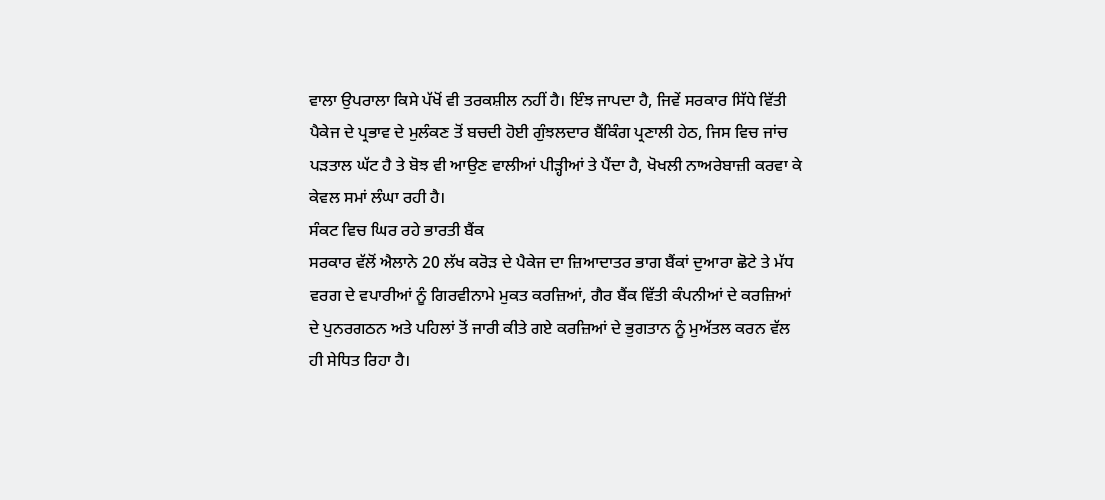ਵਾਲਾ ਉਪਰਾਲਾ ਕਿਸੇ ਪੱਖੋਂ ਵੀ ਤਰਕਸ਼ੀਲ ਨਹੀਂ ਹੈ। ਇੰਝ ਜਾਪਦਾ ਹੈ, ਜਿਵੇਂ ਸਰਕਾਰ ਸਿੱਧੇ ਵਿੱਤੀ ਪੈਕੇਜ ਦੇ ਪ੍ਰਭਾਵ ਦੇ ਮੁਲੰਕਣ ਤੋਂ ਬਚਦੀ ਹੋਈ ਗੁੰਝਲਦਾਰ ਬੈਂਕਿੰਗ ਪ੍ਰਣਾਲੀ ਹੇਠ, ਜਿਸ ਵਿਚ ਜਾਂਚ ਪੜਤਾਲ ਘੱਟ ਹੈ ਤੇ ਬੋਝ ਵੀ ਆਉਣ ਵਾਲੀਆਂ ਪੀੜ੍ਹੀਆਂ ਤੇ ਪੈਂਦਾ ਹੈ, ਖੋਖਲੀ ਨਾਅਰੇਬਾਜ਼ੀ ਕਰਵਾ ਕੇ ਕੇਵਲ ਸਮਾਂ ਲੰਘਾ ਰਹੀ ਹੈ।
ਸੰਕਟ ਵਿਚ ਘਿਰ ਰਹੇ ਭਾਰਤੀ ਬੈਂਕ
ਸਰਕਾਰ ਵੱਲੋਂ ਐਲਾਨੇ 20 ਲੱਖ ਕਰੋੜ ਦੇ ਪੈਕੇਜ ਦਾ ਜ਼ਿਆਦਾਤਰ ਭਾਗ ਬੈਂਕਾਂ ਦੁਆਰਾ ਛੋਟੇ ਤੇ ਮੱਧ ਵਰਗ ਦੇ ਵਪਾਰੀਆਂ ਨੂੰ ਗਿਰਵੀਨਾਮੇ ਮੁਕਤ ਕਰਜ਼ਿਆਂ, ਗੈਰ ਬੈਂਕ ਵਿੱਤੀ ਕੰਪਨੀਆਂ ਦੇ ਕਰਜ਼ਿਆਂ ਦੇ ਪੁਨਰਗਠਨ ਅਤੇ ਪਹਿਲਾਂ ਤੋਂ ਜਾਰੀ ਕੀਤੇ ਗਏ ਕਰਜ਼ਿਆਂ ਦੇ ਭੁਗਤਾਨ ਨੂੰ ਮੁਅੱਤਲ ਕਰਨ ਵੱਲ ਹੀ ਸੇਧਿਤ ਰਿਹਾ ਹੈ।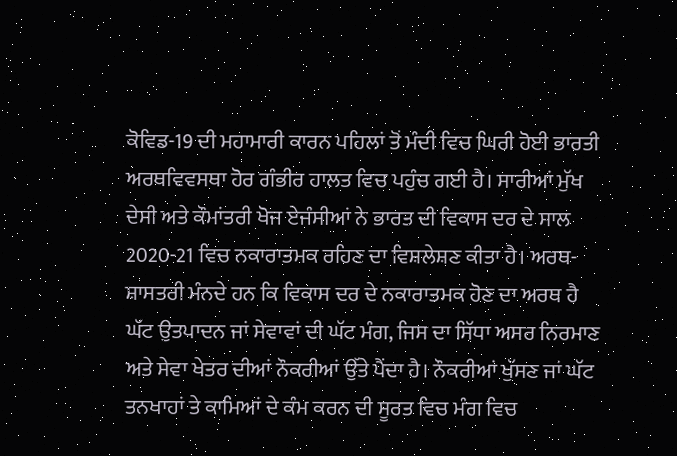ਕੋਵਿਡ-19 ਦੀ ਮਹਾਮਾਰੀ ਕਾਰਨ ਪਹਿਲਾਂ ਤੋਂ ਮੰਦੀ ਵਿਚ ਘਿਰੀ ਹੋਈ ਭਾਰਤੀ ਅਰਥਵਿਵਸਥਾ ਹੋਰ ਗੰਭੀਰ ਹਾਲਤ ਵਿਚ ਪਹੁੰਚ ਗਈ ਹੈ। ਸਾਰੀਆਂ ਮੁੱਖ ਦੇਸੀ ਅਤੇ ਕੌਮਾਂਤਰੀ ਖੋਜ ਏਜੰਸੀਆਂ ਨੇ ਭਾਰਤ ਦੀ ਵਿਕਾਸ ਦਰ ਦੇ ਸਾਲ 2020-21 ਵਿਚ ਨਕਾਰਾਤਮਕ ਰਹਿਣ ਦਾ ਵਿਸ਼ਲੇਸ਼ਣ ਕੀਤਾ ਹੈ। ਅਰਥ-ਸ਼ਾਸਤਰੀ ਮੰਨਦੇ ਹਨ ਕਿ ਵਿਕਾਸ ਦਰ ਦੇ ਨਕਾਰਾਤਮਕ ਹੋਣ ਦਾ ਅਰਥ ਹੈ ਘੱਟ ਉਤਪਾਦਨ ਜਾਂ ਸੇਵਾਵਾਂ ਦੀ ਘੱਟ ਮੰਗ, ਜਿਸ ਦਾ ਸਿੱਧਾ ਅਸਰ ਨਿਰਮਾਣ ਅਤੇ ਸੇਵਾ ਖੇਤਰ ਦੀਆਂ ਨੌਕਰੀਆਂ ਉੱਤੇ ਪੈਂਦਾ ਹੈ। ਨੌਕਰੀਆਂ ਖੁੱਸਣ ਜਾਂ ਘੱਟ ਤਨਖਾਹਾਂ ਤੇ ਕਾਮਿਆਂ ਦੇ ਕੰਮ ਕਰਨ ਦੀ ਸੂਰਤ ਵਿਚ ਮੰਗ ਵਿਚ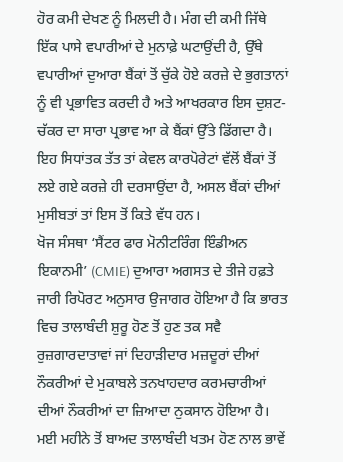ਹੋਰ ਕਮੀ ਦੇਖਣ ਨੂੰ ਮਿਲਦੀ ਹੈ। ਮੰਗ ਦੀ ਕਮੀ ਜਿੱਥੇ ਇੱਕ ਪਾਸੇ ਵਪਾਰੀਆਂ ਦੇ ਮੁਨਾਫ਼ੇ ਘਟਾਉਂਦੀ ਹੈ, ਉੱਥੇ ਵਪਾਰੀਆਂ ਦੁਆਰਾ ਬੈਂਕਾਂ ਤੋਂ ਚੁੱਕੇ ਹੋਏ ਕਰਜ਼ੇ ਦੇ ਭੁਗਤਾਨਾਂ ਨੂੰ ਵੀ ਪ੍ਰਭਾਵਿਤ ਕਰਦੀ ਹੈ ਅਤੇ ਆਖਰਕਾਰ ਇਸ ਦੁਸ਼ਟ-ਚੱਕਰ ਦਾ ਸਾਰਾ ਪ੍ਰਭਾਵ ਆ ਕੇ ਬੈਂਕਾਂ ਉੱਤੇ ਡਿੱਗਦਾ ਹੈ। ਇਹ ਸਿਧਾਂਤਕ ਤੱਤ ਤਾਂ ਕੇਵਲ ਕਾਰਪੋਰੇਟਾਂ ਵੱਲੋਂ ਬੈਂਕਾਂ ਤੋਂ ਲਏ ਗਏ ਕਰਜ਼ੇ ਹੀ ਦਰਸਾਉਂਦਾ ਹੈ, ਅਸਲ ਬੈਂਕਾਂ ਦੀਆਂ ਮੁਸੀਬਤਾਂ ਤਾਂ ਇਸ ਤੋਂ ਕਿਤੇ ਵੱਧ ਹਨ।
ਖੋਜ ਸੰਸਥਾ ‘ਸੈਂਟਰ ਫਾਰ ਮੋਨੀਟਰਿੰਗ ਇੰਡੀਅਨ ਇਕਾਨਮੀ’ (CMIE) ਦੁਆਰਾ ਅਗਸਤ ਦੇ ਤੀਜੇ ਹਫ਼ਤੇ ਜਾਰੀ ਰਿਪੋਰਟ ਅਨੁਸਾਰ ਉਜਾਗਰ ਹੋਇਆ ਹੈ ਕਿ ਭਾਰਤ ਵਿਚ ਤਾਲਾਬੰਦੀ ਸ਼ੁਰੂ ਹੋਣ ਤੋਂ ਹੁਣ ਤਕ ਸਵੈ ਰੁਜ਼ਗਾਰਦਾਤਾਵਾਂ ਜਾਂ ਦਿਹਾੜੀਦਾਰ ਮਜ਼ਦੂਰਾਂ ਦੀਆਂ ਨੌਕਰੀਆਂ ਦੇ ਮੁਕਾਬਲੇ ਤਨਖਾਹਦਾਰ ਕਰਮਚਾਰੀਆਂ ਦੀਆਂ ਨੌਕਰੀਆਂ ਦਾ ਜ਼ਿਆਦਾ ਨੁਕਸਾਨ ਹੋਇਆ ਹੈ। ਮਈ ਮਹੀਨੇ ਤੋਂ ਬਾਅਦ ਤਾਲਾਬੰਦੀ ਖਤਮ ਹੋਣ ਨਾਲ ਭਾਵੇਂ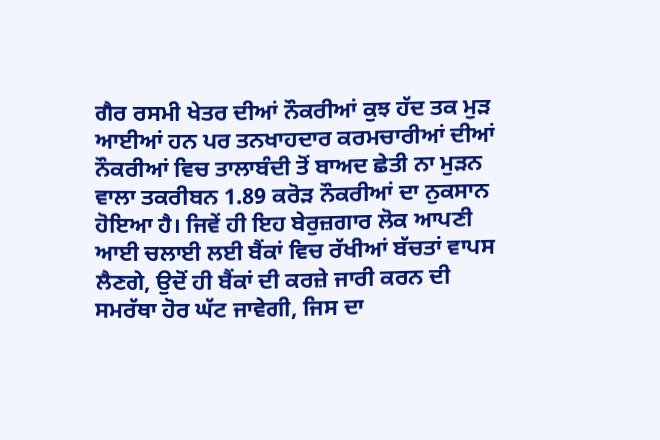ਗੈਰ ਰਸਮੀ ਖੇਤਰ ਦੀਆਂ ਨੌਕਰੀਆਂ ਕੁਝ ਹੱਦ ਤਕ ਮੁੜ ਆਈਆਂ ਹਨ ਪਰ ਤਨਖਾਹਦਾਰ ਕਰਮਚਾਰੀਆਂ ਦੀਆਂ ਨੌਕਰੀਆਂ ਵਿਚ ਤਾਲਾਬੰਦੀ ਤੋਂ ਬਾਅਦ ਛੇਤੀ ਨਾ ਮੁੜਨ ਵਾਲਾ ਤਕਰੀਬਨ 1.89 ਕਰੋੜ ਨੌਕਰੀਆਂ ਦਾ ਨੁਕਸਾਨ ਹੋਇਆ ਹੈ। ਜਿਵੇਂ ਹੀ ਇਹ ਬੇਰੁਜ਼ਗਾਰ ਲੋਕ ਆਪਣੀ ਆਈ ਚਲਾਈ ਲਈ ਬੈਂਕਾਂ ਵਿਚ ਰੱਖੀਆਂ ਬੱਚਤਾਂ ਵਾਪਸ ਲੈਣਗੇ, ਉਦੋਂ ਹੀ ਬੈਂਕਾਂ ਦੀ ਕਰਜ਼ੇ ਜਾਰੀ ਕਰਨ ਦੀ ਸਮਰੱਥਾ ਹੋਰ ਘੱਟ ਜਾਵੇਗੀ, ਜਿਸ ਦਾ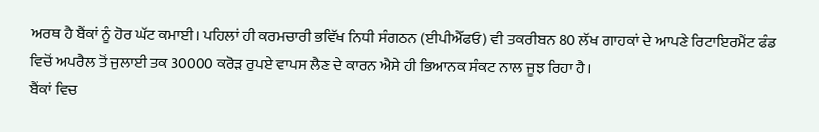ਅਰਥ ਹੈ ਬੈਂਕਾਂ ਨੂੰ ਹੋਰ ਘੱਟ ਕਮਾਈ। ਪਹਿਲਾਂ ਹੀ ਕਰਮਚਾਰੀ ਭਵਿੱਖ ਨਿਧੀ ਸੰਗਠਨ (ਈਪੀਐੱਫਓ) ਵੀ ਤਕਰੀਬਨ 80 ਲੱਖ ਗਾਹਕਾਂ ਦੇ ਆਪਣੇ ਰਿਟਾਇਰਮੈਂਟ ਫੰਡ ਵਿਚੋਂ ਅਪਰੈਲ ਤੋਂ ਜੁਲਾਈ ਤਕ 30000 ਕਰੋੜ ਰੁਪਏ ਵਾਪਸ ਲੈਣ ਦੇ ਕਾਰਨ ਐਸੇ ਹੀ ਭਿਆਨਕ ਸੰਕਟ ਨਾਲ ਜੂਝ ਰਿਹਾ ਹੈ।
ਬੈਂਕਾਂ ਵਿਚ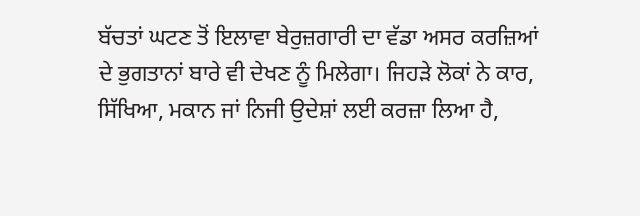ਬੱਚਤਾਂ ਘਟਣ ਤੋਂ ਇਲਾਵਾ ਬੇਰੁਜ਼ਗਾਰੀ ਦਾ ਵੱਡਾ ਅਸਰ ਕਰਜ਼ਿਆਂ ਦੇ ਭੁਗਤਾਨਾਂ ਬਾਰੇ ਵੀ ਦੇਖਣ ਨੂੰ ਮਿਲੇਗਾ। ਜਿਹੜੇ ਲੋਕਾਂ ਨੇ ਕਾਰ, ਸਿੱਖਿਆ, ਮਕਾਨ ਜਾਂ ਨਿਜੀ ਉਦੇਸ਼ਾਂ ਲਈ ਕਰਜ਼ਾ ਲਿਆ ਹੈ,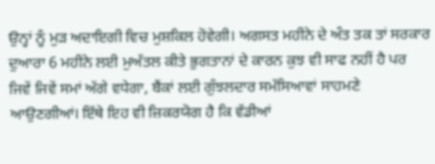ਉਨ੍ਹਾਂ ਨੂੰ ਮੁੜ ਅਦਾਇਗੀ ਵਿਚ ਮੁਸ਼ਕਿਲ ਹੋਵੇਗੀ। ਅਗਸਤ ਮਹੀਨੇ ਦੇ ਅੰਤ ਤਕ ਤਾਂ ਸਰਕਾਰ ਦੁਆਰਾ 6 ਮਹੀਨੇ ਲਈ ਮੁਅੱਤਲ ਕੀਤੇ ਭੁਗਤਾਨਾਂ ਦੇ ਕਾਰਨ ਕੁਝ ਵੀ ਸਾਫ ਨਹੀਂ ਹੈ ਪਰ ਜਿਵੇਂ ਜਿਵੇਂ ਸਮਾਂ ਅੱਗੇ ਵਧੇਗਾ, ਬੈਂਕਾਂ ਲਈ ਗੁੰਝਲਦਾਰ ਸਮੱਸਿਆਵਾਂ ਸਾਹਮਣੇ ਆਉਣਗੀਆਂ। ਇੱਥੇ ਇਹ ਵੀ ਜ਼ਿਕਰਯੋਗ ਹੈ ਕਿ ਵੱਡੀਆਂ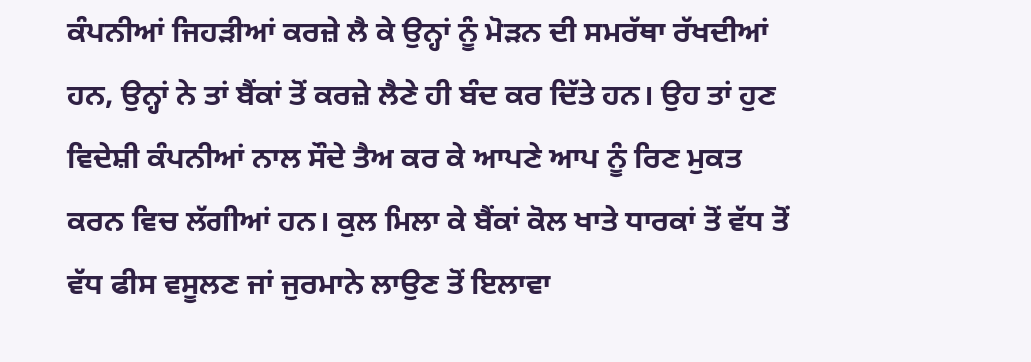ਕੰਪਨੀਆਂ ਜਿਹੜੀਆਂ ਕਰਜ਼ੇ ਲੈ ਕੇ ਉਨ੍ਹਾਂ ਨੂੰ ਮੋੜਨ ਦੀ ਸਮਰੱਥਾ ਰੱਖਦੀਆਂ ਹਨ, ਉਨ੍ਹਾਂ ਨੇ ਤਾਂ ਬੈਂਕਾਂ ਤੋਂ ਕਰਜ਼ੇ ਲੈਣੇ ਹੀ ਬੰਦ ਕਰ ਦਿੱਤੇ ਹਨ। ਉਹ ਤਾਂ ਹੁਣ ਵਿਦੇਸ਼ੀ ਕੰਪਨੀਆਂ ਨਾਲ ਸੌਦੇ ਤੈਅ ਕਰ ਕੇ ਆਪਣੇ ਆਪ ਨੂੰ ਰਿਣ ਮੁਕਤ ਕਰਨ ਵਿਚ ਲੱਗੀਆਂ ਹਨ। ਕੁਲ ਮਿਲਾ ਕੇ ਬੈਂਕਾਂ ਕੋਲ ਖਾਤੇ ਧਾਰਕਾਂ ਤੋਂ ਵੱਧ ਤੋਂ ਵੱਧ ਫੀਸ ਵਸੂਲਣ ਜਾਂ ਜੁਰਮਾਨੇ ਲਾਉਣ ਤੋਂ ਇਲਾਵਾ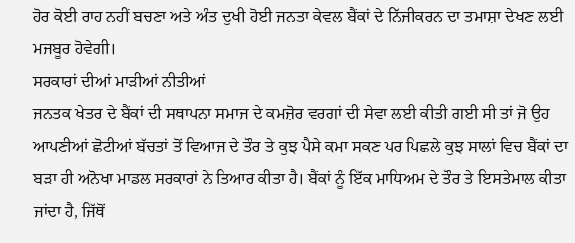ਹੋਰ ਕੋਈ ਰਾਹ ਨਹੀਂ ਬਚਣਾ ਅਤੇ ਅੰਤ ਦੁਖੀ ਹੋਈ ਜਨਤਾ ਕੇਵਲ ਬੈਂਕਾਂ ਦੇ ਨਿੱਜੀਕਰਨ ਦਾ ਤਮਾਸ਼ਾ ਦੇਖਣ ਲਈ ਮਜਬੂਰ ਹੋਵੇਗੀ।
ਸਰਕਾਰਾਂ ਦੀਆਂ ਮਾੜੀਆਂ ਨੀਤੀਆਂ
ਜਨਤਕ ਖੇਤਰ ਦੇ ਬੈਂਕਾਂ ਦੀ ਸਥਾਪਨਾ ਸਮਾਜ ਦੇ ਕਮਜ਼ੋਰ ਵਰਗਾਂ ਦੀ ਸੇਵਾ ਲਈ ਕੀਤੀ ਗਈ ਸੀ ਤਾਂ ਜੋ ਉਹ ਆਪਣੀਆਂ ਛੋਟੀਆਂ ਬੱਚਤਾਂ ਤੋਂ ਵਿਆਜ ਦੇ ਤੌਰ ਤੇ ਕੁਝ ਪੈਸੇ ਕਮਾ ਸਕਣ ਪਰ ਪਿਛਲੇ ਕੁਝ ਸਾਲਾਂ ਵਿਚ ਬੈਂਕਾਂ ਦਾ ਬੜਾ ਹੀ ਅਨੋਖਾ ਮਾਡਲ ਸਰਕਾਰਾਂ ਨੇ ਤਿਆਰ ਕੀਤਾ ਹੈ। ਬੈਂਕਾਂ ਨੂੰ ਇੱਕ ਮਾਧਿਅਮ ਦੇ ਤੌਰ ਤੇ ਇਸਤੇਮਾਲ ਕੀਤਾ ਜਾਂਦਾ ਹੈ, ਜਿੱਥੋਂ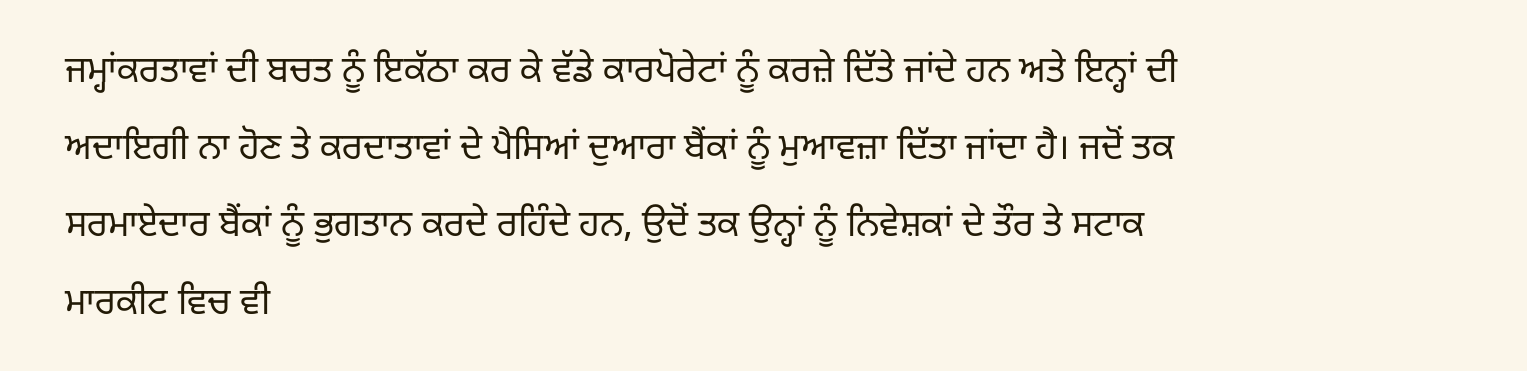ਜਮ੍ਹਾਂਕਰਤਾਵਾਂ ਦੀ ਬਚਤ ਨੂੰ ਇਕੱਠਾ ਕਰ ਕੇ ਵੱਡੇ ਕਾਰਪੋਰੇਟਾਂ ਨੂੰ ਕਰਜ਼ੇ ਦਿੱਤੇ ਜਾਂਦੇ ਹਨ ਅਤੇ ਇਨ੍ਹਾਂ ਦੀ ਅਦਾਇਗੀ ਨਾ ਹੋਣ ਤੇ ਕਰਦਾਤਾਵਾਂ ਦੇ ਪੈਸਿਆਂ ਦੁਆਰਾ ਬੈਂਕਾਂ ਨੂੰ ਮੁਆਵਜ਼ਾ ਦਿੱਤਾ ਜਾਂਦਾ ਹੈ। ਜਦੋਂ ਤਕ ਸਰਮਾਏਦਾਰ ਬੈਂਕਾਂ ਨੂੰ ਭੁਗਤਾਨ ਕਰਦੇ ਰਹਿੰਦੇ ਹਨ, ਉਦੋਂ ਤਕ ਉਨ੍ਹਾਂ ਨੂੰ ਨਿਵੇਸ਼ਕਾਂ ਦੇ ਤੌਰ ਤੇ ਸਟਾਕ ਮਾਰਕੀਟ ਵਿਚ ਵੀ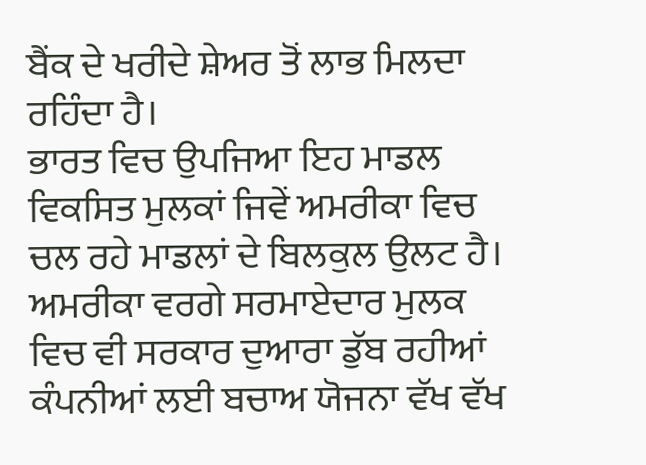ਬੈਂਕ ਦੇ ਖਰੀਦੇ ਸ਼ੇਅਰ ਤੋਂ ਲਾਭ ਮਿਲਦਾ ਰਹਿੰਦਾ ਹੈ।
ਭਾਰਤ ਵਿਚ ਉਪਜਿਆ ਇਹ ਮਾਡਲ ਵਿਕਸਿਤ ਮੁਲਕਾਂ ਜਿਵੇਂ ਅਮਰੀਕਾ ਵਿਚ ਚਲ ਰਹੇ ਮਾਡਲਾਂ ਦੇ ਬਿਲਕੁਲ ਉਲਟ ਹੈ। ਅਮਰੀਕਾ ਵਰਗੇ ਸਰਮਾਏਦਾਰ ਮੁਲਕ ਵਿਚ ਵੀ ਸਰਕਾਰ ਦੁਆਰਾ ਡੁੱਬ ਰਹੀਆਂ ਕੰਪਨੀਆਂ ਲਈ ਬਚਾਅ ਯੋਜਨਾ ਵੱਖ ਵੱਖ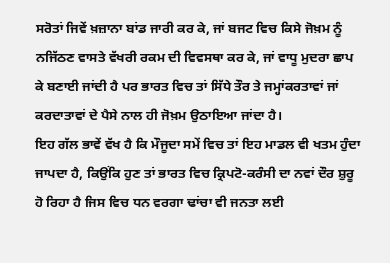ਸਰੋਤਾਂ ਜਿਵੇਂ ਖ਼ਜ਼ਾਨਾ ਬਾਂਡ ਜਾਰੀ ਕਰ ਕੇ, ਜਾਂ ਬਜਟ ਵਿਚ ਕਿਸੇ ਜੋਖ਼ਮ ਨੂੰ ਨਜਿੱਠਣ ਵਾਸਤੇ ਵੱਖਰੀ ਰਕਮ ਦੀ ਵਿਵਸਥਾ ਕਰ ਕੇ, ਜਾਂ ਵਾਧੂ ਮੁਦਰਾ ਛਾਪ ਕੇ ਬਣਾਈ ਜਾਂਦੀ ਹੈ ਪਰ ਭਾਰਤ ਵਿਚ ਤਾਂ ਸਿੱਧੇ ਤੌਰ ਤੇ ਜਮ੍ਹਾਂਕਰਤਾਵਾਂ ਜਾਂ ਕਰਦਾਤਾਵਾਂ ਦੇ ਪੈਸੇ ਨਾਲ ਹੀ ਜੋਖ਼ਮ ਉਠਾਇਆ ਜਾਂਦਾ ਹੈ।
ਇਹ ਗੱਲ ਭਾਵੇਂ ਵੱਖ ਹੈ ਕਿ ਮੌਜੂਦਾ ਸਮੇਂ ਵਿਚ ਤਾਂ ਇਹ ਮਾਡਲ ਵੀ ਖਤਮ ਹੁੰਦਾ ਜਾਪਦਾ ਹੈ, ਕਿਉਂਕਿ ਹੁਣ ਤਾਂ ਭਾਰਤ ਵਿਚ ਕ੍ਰਿਪਟੋ-ਕਰੰਸੀ ਦਾ ਨਵਾਂ ਦੌਰ ਸ਼ੁਰੂ ਹੋ ਰਿਹਾ ਹੈ ਜਿਸ ਵਿਚ ਧਨ ਵਰਗਾ ਢਾਂਚਾ ਵੀ ਜਨਤਾ ਲਈ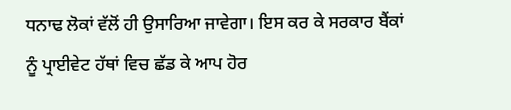ਧਨਾਢ ਲੋਕਾਂ ਵੱਲੋਂ ਹੀ ਉਸਾਰਿਆ ਜਾਵੇਗਾ। ਇਸ ਕਰ ਕੇ ਸਰਕਾਰ ਬੈਂਕਾਂ ਨੂੰ ਪ੍ਰਾਈਵੇਟ ਹੱਥਾਂ ਵਿਚ ਛੱਡ ਕੇ ਆਪ ਹੋਰ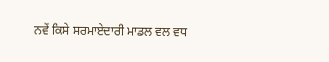ਨਵੇਂ ਕਿਸੇ ਸਰਮਾਏਦਾਰੀ ਮਾਡਲ ਵਲ ਵਧ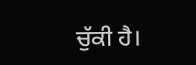ਚੁੱਕੀ ਹੈ।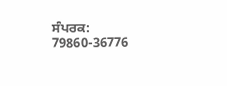ਸੰਪਰਕ: 79860-36776